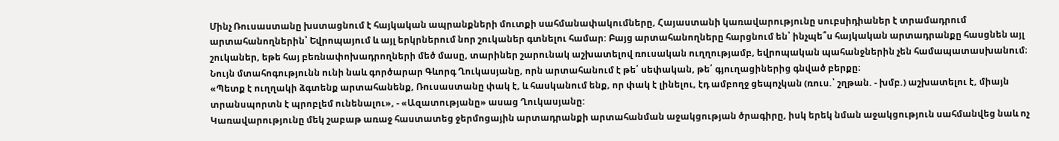Մինչ Ռուսաստանը խստացնում է հայկական ապրանքների մուտքի սահմանափակումները, Հայաստանի կառավարությունը սուբսիդիաներ է տրամադրում արտահանողներին՝ Եվրոպայում և այլ երկրներում նոր շուկաներ գտնելու համար: Բայց արտահանողները հարցնում են՝ ինչպե՞ս հայկական արտադրանքը հասցնեն այլ շուկաներ, եթե հայ բեռնափոխադրողների մեծ մասը, տարիներ շարունակ աշխատելով ռուսական ուղղությամբ, եվրոպական պահանջներին չեն համապատասխանում։
Նույն մտահոգությունն ունի նաև գործարար Գևորգ Ղուկասյանը, որն արտահանում է թե՛ սեփական, թե՛ գյուղացիներից գնված բերքը։
«Պետք է ուղղակի ձգտենք արտահանենք, Ռուսաստանը փակ է, և հասկանում ենք, որ փակ է լինելու, էդ ամբողջ ցեպոչկան (ռուս.՝ շղթան. - խմբ.) աշխատելու է, միայն տրանսպորտն է պրոբլեմ ունենալու», - «Ազատությանը» ասաց Ղուկասյանը:
Կառավարությունը մեկ շաբաթ առաջ հաստատեց ջերմոցային արտադրանքի արտահանման աջակցության ծրագիրը, իսկ երեկ նման աջակցություն սահմանվեց նաև ոչ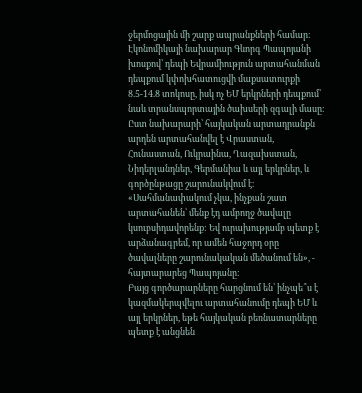ջերմոցային մի շարք ապրանքների համար։ Էկոնոմիկայի նախարար Գևորգ Պապոյանի խոսքով՝ դեպի Եվրամիություն արտահանման դեպքում կփոխհատուցվի մաքսատուրքի 8.5-14.8 տոկոսը, իսկ ոչ ԵՄ երկրների դեպքում՝ նաև տրանսպորտային ծախսերի զգալի մասը։
Ըստ նախարարի՝ հայկական արտադրանքն արդեն արտահանվել է Վրաստան, Հունաստան, Ուկրաինա, Ղազախստան, Նիդերլանդներ, Գերմանիա և այլ երկրներ, և գործընթացը շարունակվում է։
«Սահմանափակում չկա, ինչքան շատ արտահանեն՝ մենք էդ ամբողջ ծավալը կսուբսիդավորենք: Եվ ուրախությամբ պետք է արձանագրեմ, որ ամեն հաջորդ օրը ծավալները շարունակական մեծանում են», - հայտարարեց Պապոյանը:
Բայց գործարարները հարցնում են՝ ինչպե՞ս է կազմակերպվելու արտահանումը դեպի ԵՄ և այլ երկրներ, եթե հայկական բեռնատարները պետք է անցնեն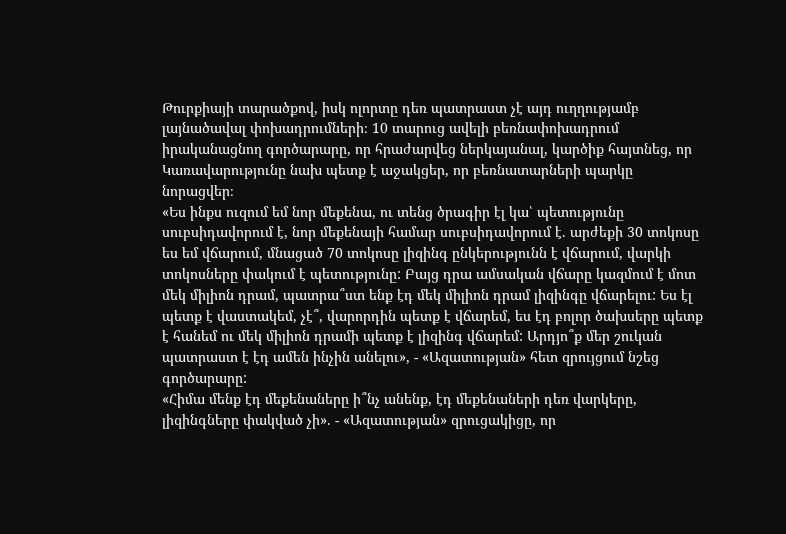Թուրքիայի տարածքով, իսկ ոլորտը դեռ պատրաստ չէ այդ ուղղությամբ լայնածավալ փոխադրումների։ 10 տարուց ավելի բեռնափոխադրում իրականացնող գործարարը, որ հրաժարվեց ներկայանալ, կարծիք հայտնեց, որ Կառավարությունը նախ պետք է աջակցեր, որ բեռնատարների պարկը նորացվեր։
«Ես ինքս ուզում եմ նոր մեքենա, ու տենց ծրագիր էլ կա՝ պետությունը սուբսիդավորում է, նոր մեքենայի համար սուբսիդավորում է. արժեքի 30 տոկոսը ես եմ վճարում, մնացած 70 տոկոսը լիզինգ ընկերությունն է վճարում, վարկի տոկոսները փակում է պետությունը: Բայց դրա ամսական վճարը կազմում է մոտ մեկ միլիոն դրամ, պատրա՞ստ ենք էդ մեկ միլիոն դրամ լիզինգը վճարելու: Ես էլ պետք է վաստակեմ, չէ՞, վարորդին պետք է վճարեմ, ես էդ բոլոր ծախսերը պետք է հանեմ ու մեկ միլիոն դրամի պետք է լիզինգ վճարեմ: Արդյո՞ք մեր շուկան պատրաստ է էդ ամեն ինչին անելու», - «Ազատության» հետ զրույցում նշեց գործարարը:
«Հիմա մենք էդ մեքենաները ի՞նչ անենք, էդ մեքենաների դեռ վարկերը, լիզինգները փակված չի». - «Ազատության» զրուցակիցը, որ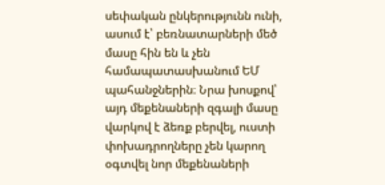սեփական ընկերությունն ունի, ասում է՝ բեռնատարների մեծ մասը հին են և չեն համապատասխանում ԵՄ պահանջներին։ Նրա խոսքով՝ այդ մեքենաների զգալի մասը վարկով է ձեռք բերվել, ուստի փոխադրողները չեն կարող օգտվել նոր մեքենաների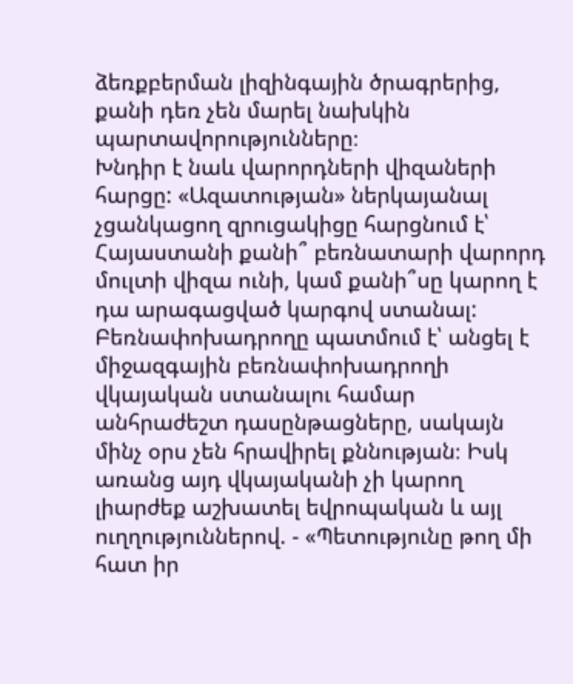ձեռքբերման լիզինգային ծրագրերից, քանի դեռ չեն մարել նախկին պարտավորությունները։
Խնդիր է նաև վարորդների վիզաների հարցը: «Ազատության» ներկայանալ չցանկացող զրուցակիցը հարցնում է՝ Հայաստանի քանի՞ բեռնատարի վարորդ մուլտի վիզա ունի, կամ քանի՞սը կարող է դա արագացված կարգով ստանալ:
Բեռնափոխադրողը պատմում է՝ անցել է միջազգային բեռնափոխադրողի վկայական ստանալու համար անհրաժեշտ դասընթացները, սակայն մինչ օրս չեն հրավիրել քննության։ Իսկ առանց այդ վկայականի չի կարող լիարժեք աշխատել եվրոպական և այլ ուղղություններով. - «Պետությունը թող մի հատ իր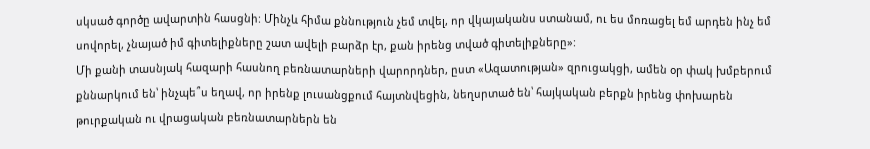սկսած գործը ավարտին հասցնի: Մինչև հիմա քննություն չեմ տվել, որ վկայականս ստանամ, ու ես մոռացել եմ արդեն ինչ եմ սովորել, չնայած իմ գիտելիքները շատ ավելի բարձր էր, քան իրենց տված գիտելիքները»:
Մի քանի տասնյակ հազարի հասնող բեռնատարների վարորդներ, ըստ «Ազատության» զրուցակցի, ամեն օր փակ խմբերում քննարկում են՝ ինչպե՞ս եղավ, որ իրենք լուսանցքում հայտնվեցին, նեղսրտած են՝ հայկական բերքն իրենց փոխարեն թուրքական ու վրացական բեռնատարներն են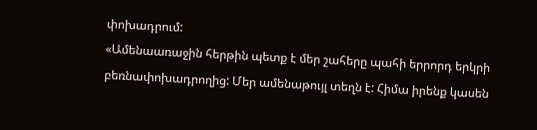փոխադրում:
«Ամենաառաջին հերթին պետք է մեր շահերը պահի երրորդ երկրի բեռնափոխադրողից: Մեր ամենաթույլ տեղն է: Հիմա իրենք կասեն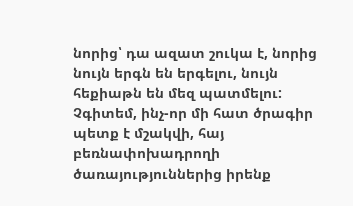նորից՝ դա ազատ շուկա է, նորից նույն երգն են երգելու, նույն հեքիաթն են մեզ պատմելու: Չգիտեմ, ինչ-որ մի հատ ծրագիր պետք է մշակվի, հայ բեռնափոխադրողի ծառայություններից իրենք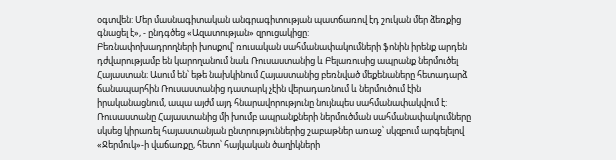օգտվեն: Մեր մասնագիտական անգրագիտության պատճառով էդ շուկան մեր ձեռքից գնացել է», - ընդգծեց «Ազատության» զրուցակիցը:
Բեռնափոխադրողների խոսքով՝ ռուսական սահմանափակումների ֆոնին իրենք արդեն դժվարությամբ են կարողանում նաև Ռուսաստանից և Բելառուսից ապրանք ներմուծել Հայաստան։ Ասում են՝ եթե նախկինում Հայաստանից բեռնված մեքենաները հետադարձ ճանապարհին Ռուսաստանից դատարկ չէին վերադառնում և ներմուծում էին իրականացնում, ապա այժմ այդ հնարավորությունը նույնպես սահմանափակվում է:
Ռուսաստանը Հայաստանից մի խումբ ապրանքների ներմուծման սահմանափակումները սկսեց կիրառել հայաստանյան ընտրություններից շաբաթներ առաջ՝ սկզբում արգելելով «Ջերմուկ»-ի վաճառքը, հետո՝ հայկական ծաղիկների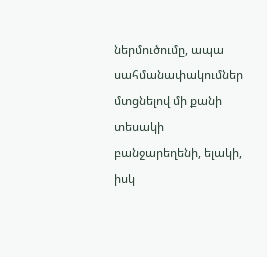ներմուծումը, ապա սահմանափակումներ մտցնելով մի քանի տեսակի բանջարեղենի, ելակի, իսկ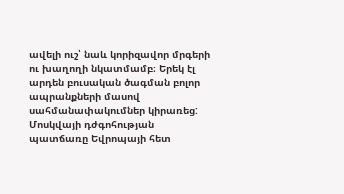ավելի ուշ՝ նաև կորիզավոր մրգերի ու խաղողի նկատմամբ։ Երեկ էլ արդեն բուսական ծագման բոլոր ապրանքների մասով սահմանափակումներ կիրառեց:
Մոսկվայի դժգոհության պատճառը Եվրոպայի հետ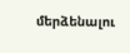մերձենալու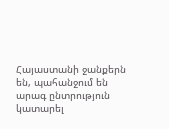Հայաստանի ջանքերն են, պահանջում են արագ ընտրություն կատարել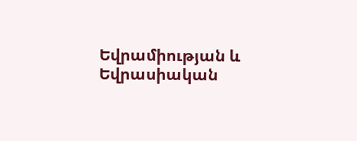Եվրամիության և Եվրասիական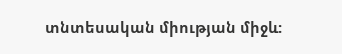տնտեսական միության միջև: